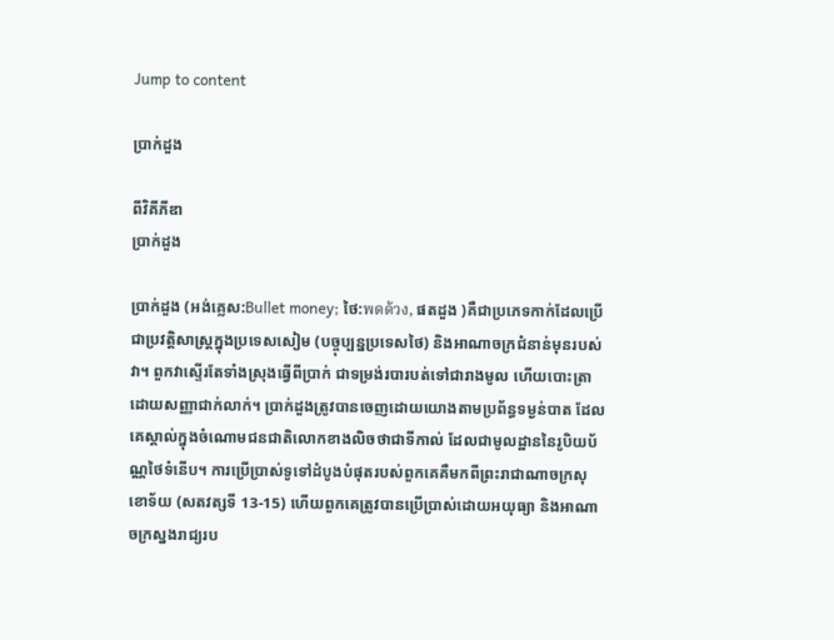Jump to content

ប្រាក់ដួង

ពីវិគីភីឌា
ប្រាក់ដួង

ប្រាក់ដួង (អង់គ្លេស:Bullet money; ថៃ:พดด้วง, ផតដួង )គឺជាប្រភេទកាក់ដែលប្រើជាប្រវត្តិសាស្ត្រក្នុងប្រទេសសៀម (បច្ចុប្បន្នប្រទេសថៃ) និងអាណាចក្រជំនាន់មុនរបស់វា។ ពួកវាស្ទើរតែទាំងស្រុងធ្វើពីប្រាក់ ជាទម្រង់របារបត់ទៅជារាងមូល ហើយបោះត្រាដោយសញ្ញាជាក់លាក់។ ប្រាក់ដួងត្រូវបានចេញដោយយោងតាមប្រព័ន្ធទម្ងន់បាត ដែលគេស្គាល់ក្នុងចំណោមជនជាតិលោកខាងលិចថាជាទីកាល់ ដែលជាមូលដ្ឋាននៃរូបិយប័ណ្ណថៃទំនើប។ ការប្រើប្រាស់ទូទៅដំបូងបំផុតរបស់ពួកគេគឺមកពីព្រះរាជាណាចក្រសុខោទ័យ (សតវត្សទី 13-15) ហើយពួកគេត្រូវបានប្រើប្រាស់ដោយអយុធ្យា និងអាណាចក្រស្នងរាជ្យរប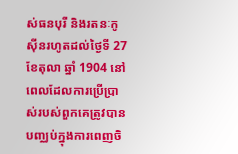ស់ធនបុរី និងរតនៈកូស៊ីនរហូតដល់ថ្ងៃទី 27 ខែតុលា ឆ្នាំ 1904 នៅពេលដែលការប្រើប្រាស់របស់ពួកគេត្រូវបានបញ្ឈប់ក្នុងការពេញចិ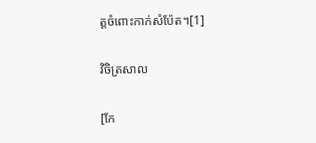ត្តចំពោះកាក់សំប៉ែត។[1]

វិចិត្រសាល

[កែ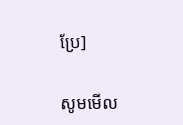ប្រែ]

សូមមើល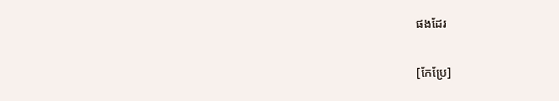ផងដែរ

[កែប្រែ]